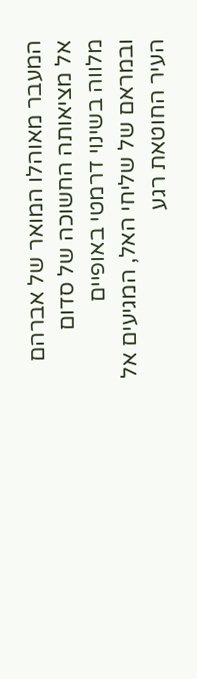המעבר מאוהלו המואר של אברהם אל מציאותה החשוכה של סדום מלווה בשינוי דרמטי באופיים ובמראם של שליחי האל, המגיעים אל העיר החוטאת רגע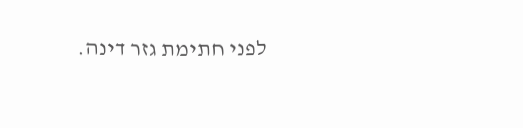לפני חתימת גזר דינה.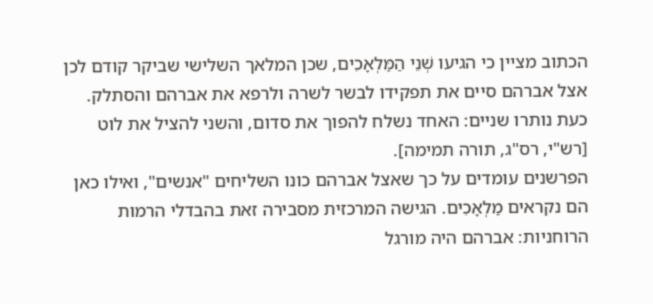הכתוב מציין כי הגיעו שְׁנֵי הַמַּלְאָכִים, שכן המלאך השלישי שביקר קודם לכן אצל אברהם סיים את תפקידו לבשר לשרה ולרפא את אברהם והסתלק. כעת נותרו שניים: האחד נשלח להפוך את סדום, והשני להציל את לוט [רש"י, רס"ג, תורה תמימה].
הפרשנים עומדים על כך שאצל אברהם כונו השליחים "אנשים", ואילו כאן הם נקראים מַלְאָכִים. הגישה המרכזית מסבירה זאת בהבדלי הרמות הרוחניות: אברהם היה מורגל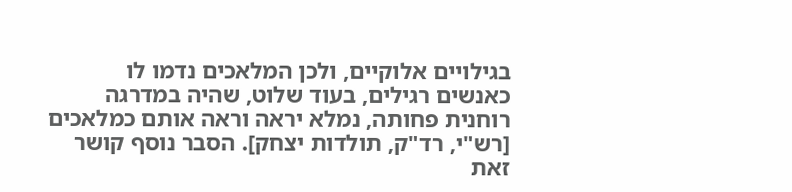בגילויים אלוקיים, ולכן המלאכים נדמו לו כאנשים רגילים, בעוד שלוט, שהיה במדרגה רוחנית פחותה, נמלא יראה וראה אותם כמלאכים [רש"י, רד"ק, תולדות יצחק]. הסבר נוסף קושר זאת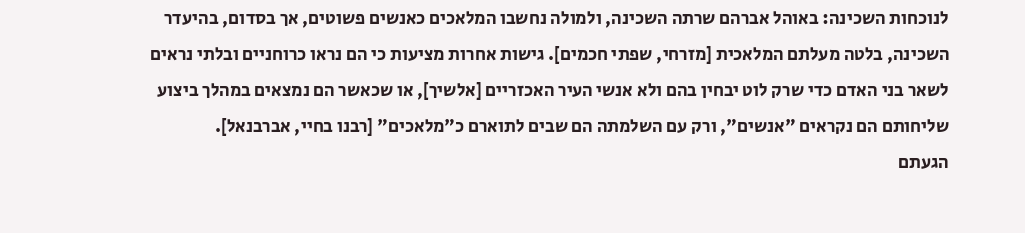לנוכחות השכינה: באוהל אברהם שרתה השכינה, ולמולה נחשבו המלאכים כאנשים פשוטים, אך בסדום, בהיעדר השכינה, בלטה מעלתם המלאכית [מזרחי, שפתי חכמים]. גישות אחרות מציעות כי הם נראו כרוחניים ובלתי נראים לשאר בני האדם כדי שרק לוט יבחין בהם ולא אנשי העיר האכזריים [אלשיך], או שכאשר הם נמצאים במהלך ביצוע שליחותם הם נקראים "אנשים", ורק עם השלמתה הם שבים לתוארם כ"מלאכים" [רבנו בחיי, אברבנאל].
הגעתם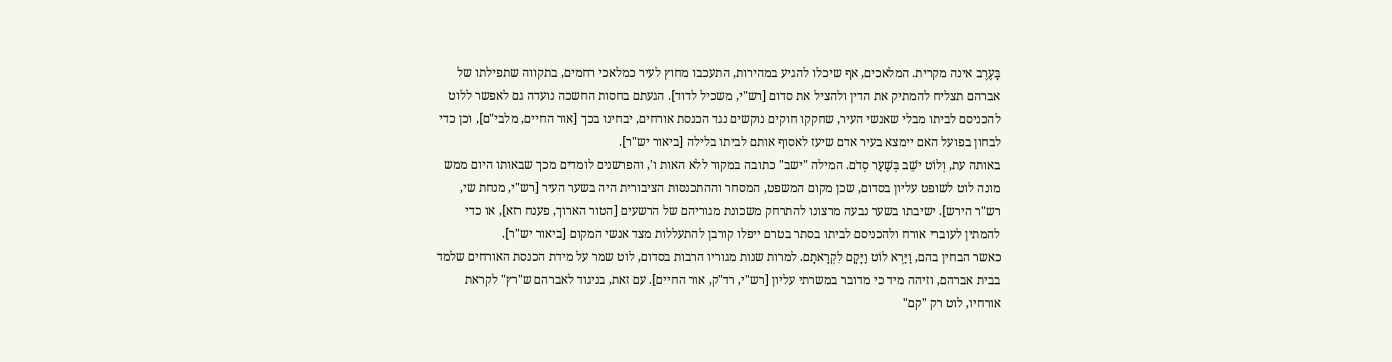בָּעֶרֶב אינה מקרית. המלאכים, אף שיכלו להגיע במהירות, התעכבו מחוץ לעיר כמלאכי רחמים, בתקווה שתפילתו של אברהם תצליח להמתיק את הדין ולהציל את סדום [רש"י, משכיל לדוד]. הגעתם בחסות החשכה נועדה גם לאפשר ללוט להכניסם לביתו מבלי שאנשי העיר, שחקקו חוקים נוקשים נגד הכנסת אורחים, יבחינו בכך [אור החיים, מלבי"ם], וכן כדי לבחון בפועל האם יימצא בעיר אדם שיעז לאסוף אותם לביתו בלילה [ביאור יש"ר].
באותה עת, וְלוֹט יֹשֵׁב בְּשַׁעַר סְדֹם. המילה "ישב" כתובה במקור ללא האות ו', והפרשנים לומדים מכך שבאותו היום ממש מונה לוט לשופט עליון בסדום, שכן מקום המשפט, המסחר וההתכנסות הציבורית היה בשער העיר [רש"י, מנחת שי, רש"ר הירש]. ישיבתו בשער נבעה מרצונו להתרחק משכונת מגוריהם של הרשעים [הטור הארוך, פענח רזא], או כדי להמתין לעוברי אורח ולהכניסם לביתו בסתר בטרם ייפלו קורבן להתעללות מצד אנשי המקום [ביאור יש"ר].
כאשר הבחין בהם, וַיַּרְא לוֹט וַיָּקָם לִקְרָאתָם. למרות שנות מגוריו הרבות בסדום, לוט שמר על מידת הכנסת האורחים שלמד בבית אברהם, וזיהה מיד כי מדובר במשרתי עליון [רש"י, רד"ק, אור החיים]. עם זאת, בניגוד לאברהם ש"רץ" לקראת אורחיו, לוט רק "קם"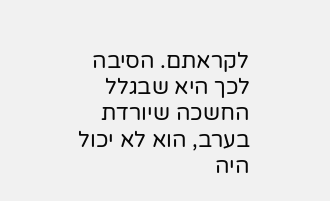לקראתם. הסיבה לכך היא שבגלל החשכה שיורדת בערב, הוא לא יכול היה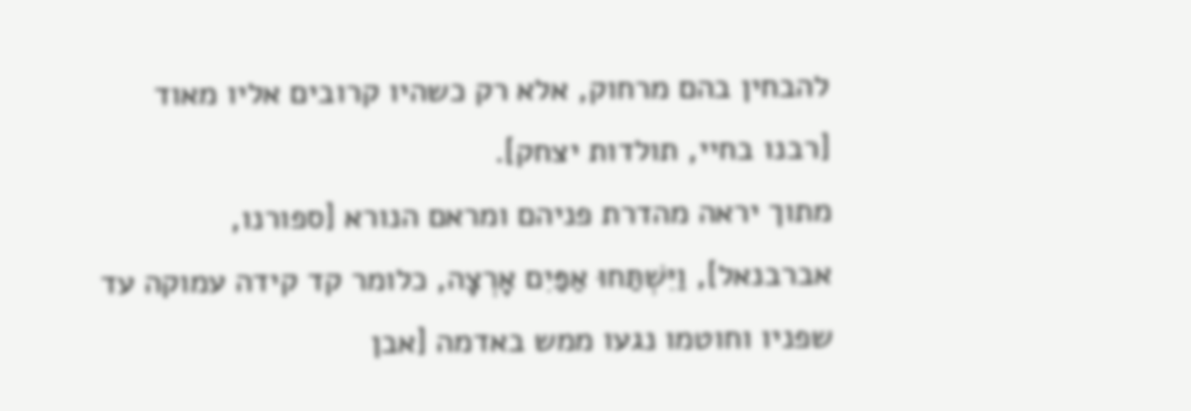להבחין בהם מרחוק, אלא רק כשהיו קרובים אליו מאוד [רבנו בחיי, תולדות יצחק].
מתוך יראה מהדרת פניהם ומראם הנורא [ספורנו, אברבנאל], וַיִּשְׁתַּחוּ אַפַּיִם אָרְצָה, כלומר קד קידה עמוקה עד שפניו וחוטמו נגעו ממש באדמה [אבן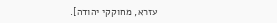עזרא, מחוקקי יהודה].